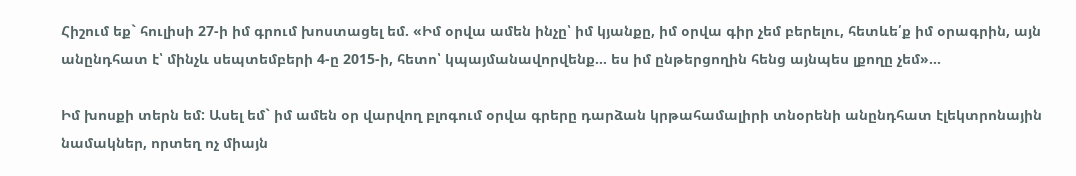Հիշում եք` հուլիսի 27-ի իմ գրում խոստացել եմ. «Իմ օրվա ամեն ինչը՝ իմ կյանքը, իմ օրվա գիր չեմ բերելու, հետևե՛ք իմ օրագրին, այն անընդհատ է՝ մինչև սեպտեմբերի 4-ը 2015-ի, հետո՝ կպայմանավորվենք… ես իմ ընթերցողին հենց այնպես լքողը չեմ»…

Իմ խոսքի տերն եմ: Ասել եմ` իմ ամեն օր վարվող բլոգում օրվա գրերը դարձան կրթահամալիրի տնօրենի անընդհատ էլեկտրոնային նամակներ, որտեղ ոչ միայն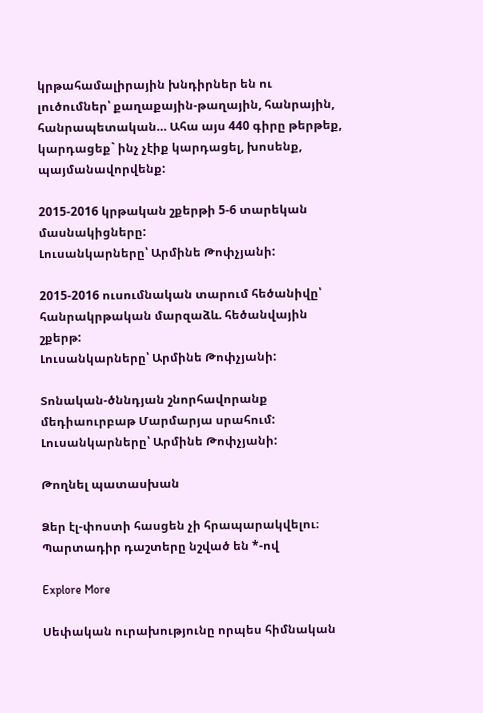կրթահամալիրային խնդիրներ են ու լուծումներ՝ քաղաքային-թաղային, հանրային, հանրապետական… Ահա այս 440 գիրը թերթեք, կարդացեք` ինչ չէիք կարդացել, խոսենք, պայմանավորվենք:

2015-2016 կրթական շքերթի 5-6 տարեկան մասնակիցները:
Լուսանկարները՝ Արմինե Թոփչյանի:

2015-2016 ուսումնական տարում հեծանիվը՝ հանրակրթական մարզաձև. հեծանվային շքերթ:
Լուսանկարները՝ Արմինե Թոփչյանի:

Տոնական-ծննդյան շնորհավորանք մեդիաուրբաթ Մարմարյա սրահում:
Լուսանկարները՝ Արմինե Թոփչյանի:

Թողնել պատասխան

Ձեր էլ-փոստի հասցեն չի հրապարակվելու։ Պարտադիր դաշտերը նշված են *-ով

Explore More

Սեփական ուրախությունը որպես հիմնական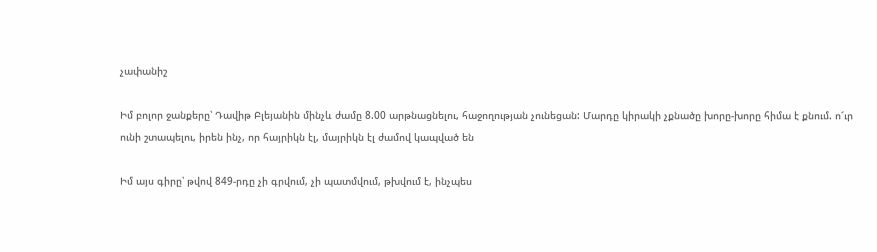չափանիշ

Իմ բոլոր ջանքերը՝ Դավիթ Բլեյանին մինչև ժամը 8.00 արթնացնելու, հաջողության չունեցան: Մարդը կիրակի չքնածը խորը-խորը հիմա է քնում. ո՜ւր ունի շտապելու, իրեն ինչ, որ հայրիկն էլ, մայրիկն էլ ժամով կապված են

Իմ այս գիրը՝ թվով 849-րդը չի գրվում, չի պատմվում, թխվում է, ինչպես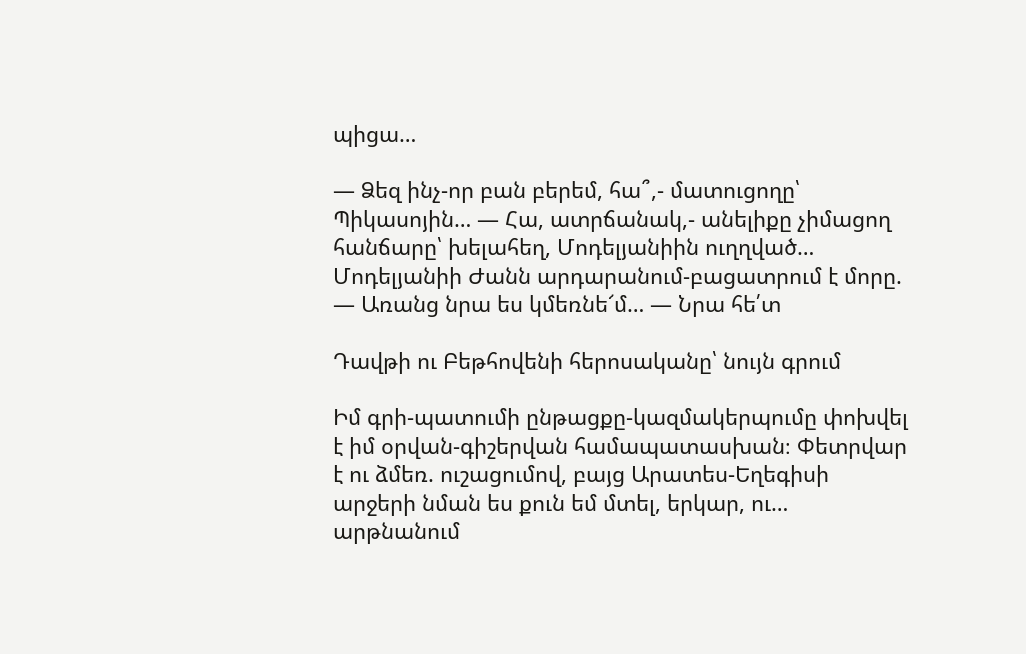պիցա…

— Ձեզ ինչ-որ բան բերեմ, հա՞,- մատուցողը՝ Պիկասոյին… — Հա, ատրճանակ,- անելիքը չիմացող հանճարը՝ խելահեղ, Մոդելյանիին ուղղված… Մոդելյանիի Ժանն արդարանում-բացատրում է մորը. — Առանց նրա ես կմեռնե՜մ… — Նրա հե՛տ

Դավթի ու Բեթհովենի հերոսականը՝ նույն գրում

Իմ գրի-պատումի ընթացքը-կազմակերպումը փոխվել է իմ օրվան-գիշերվան համապատասխան։ Փետրվար է ու ձմեռ. ուշացումով, բայց Արատես-Եղեգիսի արջերի նման ես քուն եմ մտել, երկար, ու… արթնանում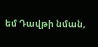եմ Դավթի նման,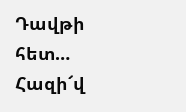Դավթի հետ… Հազի՜վ